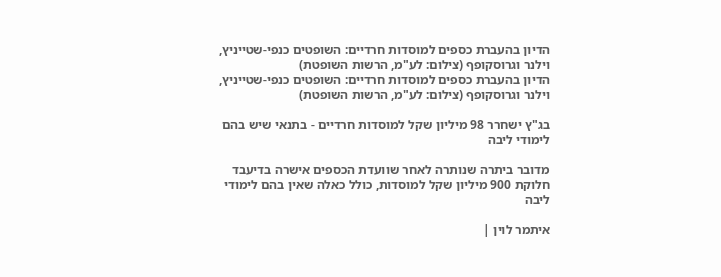הדיון בהעברת כספים למוסדות חרדיים: השופטים כנפי-שטייניץ, וילנר וגרוסקופף (צילום: לע"מ, הרשות השופטת)
הדיון בהעברת כספים למוסדות חרדיים: השופטים כנפי-שטייניץ, וילנר וגרוסקופף (צילום: לע"מ, הרשות השופטת)

בג"ץ ישחרר 98 מיליון שקל למוסדות חרדיים - בתנאי שיש בהם לימודי ליבה

מדובר ביתרה שנותרה לאחר שוועדת הכספים אישרה בדיעבד חלוקת 900 מיליון שקל למוסדות, כולל כאלה שאין בהם לימודי ליבה

איתמר לוין |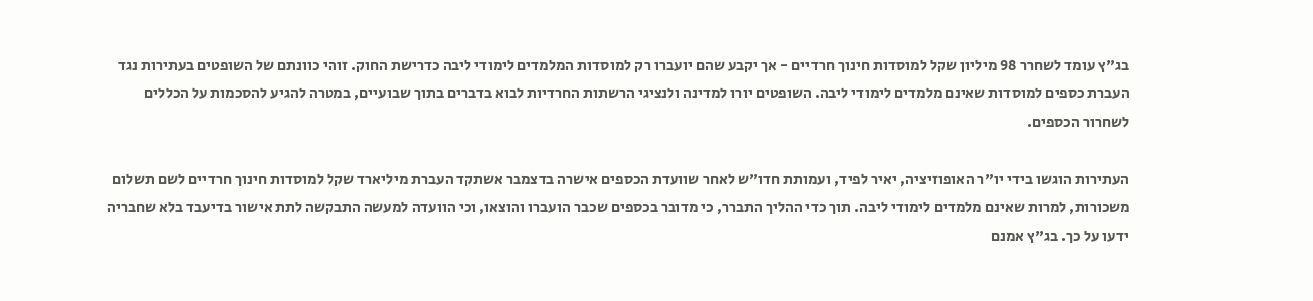בג"ץ עומד לשחרר 98 מיליון שקל למוסדות חינוך חרדיים - אך יקבע שהם יועברו רק למוסדות המלמדים לימודי ליבה כדרישת החוק. זוהי כוונתם של השופטים בעתירות נגד העברת כספים למוסדות שאינם מלמדים לימודי ליבה. השופטים יורו למדינה ולנציגי הרשתות החרדיות לבוא בדברים בתוך שבועיים, במטרה להגיע להסכמות על הכללים לשחרור הכספים.

העתירות הוגשו בידי יו"ר האופוזיציה, יאיר לפיד, ועמותת חדו"ש לאחר שוועדת הכספים אישרה בדצמבר אשתקד העברת מיליארד שקל למוסדות חינוך חרדיים לשם תשלום משכורות, למרות שאינם מלמדים לימודי ליבה. תוך כדי ההליך התברר, כי מדובר בכספים שכבר הועברו והוצאו, וכי הוועדה למעשה התבקשה לתת אישור בדיעבד בלא שחבריה ידעו על כך. בג"ץ אמנם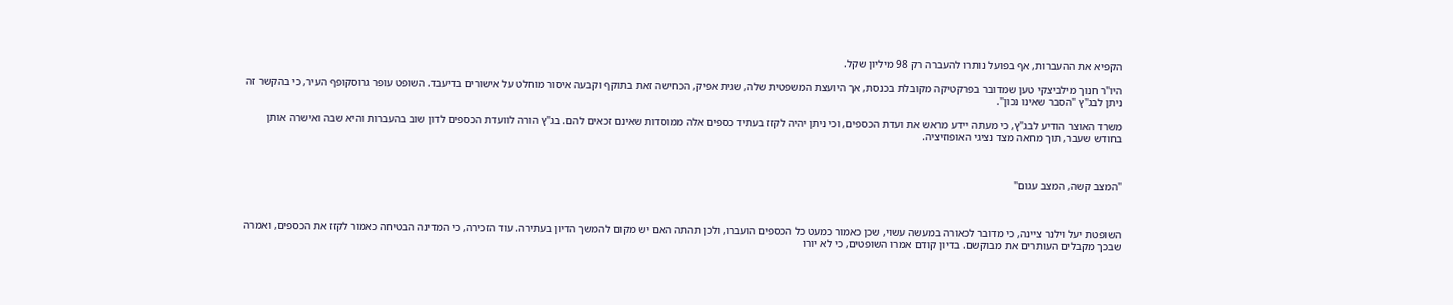הקפיא את ההעברות, אף בפועל נותרו להעברה רק 98 מיליון שקל.

היו"ר חנוך מילביצקי טען שמדובר בפרקטיקה מקובלת בכנסת, אך היועצת המשפטית שלה, שגית אפיק, הכחישה זאת בתוקף וקבעה איסור מוחלט על אישורים בדיעבד. השופט עופר גרוסקופף העיר, כי בהקשר זה ניתן לבג"ץ "הסבר שאינו נכון".

משרד האוצר הודיע לבג"ץ, כי מעתה יידע מראש את ועדת הכספים, וכי ניתן יהיה לקזז בעתיד כספים אלה ממוסדות שאינם זכאים להם. בג"ץ הורה לוועדת הכספים לדון שוב בהעברות והיא שבה ואישרה אותן בחודש שעבר, תוך מחאה מצד נציגי האופוזיציה.



"המצב קשה, המצב עגום"



השופטת יעל וילנר ציינה, כי מדובר לכאורה במעשה עשוי, שכן כאמור כמעט כל הכספים הועברו, ולכן תהתה האם יש מקום להמשך הדיון בעתירה. עוד הזכירה, כי המדינה הבטיחה כאמור לקזז את הכספים, ואמרה שבכך מקבלים העותרים את מבוקשם. בדיון קודם אמרו השופטים, כי לא יורו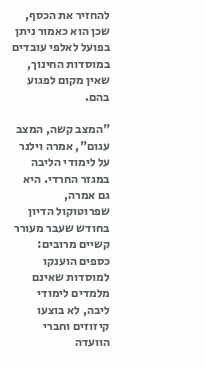להחזיר את הכסף, שכן הוא כאמור ניתן בפועל לאלפי עובדים במוסדות החינוך, שאין מקום לפגוע בהם.

"המצב קשה, המצב עגום", אמרה וילנר על לימודי הליבה במגזר החרדי. היא גם אמרה, שפרוטוקול הדיון בחודש שעבר מעורר קשיים מרובים: כספים הוענקו למוסדות שאינם מלמדים לימודי ליבה, לא בוצעו קיזוזים וחברי הוועדה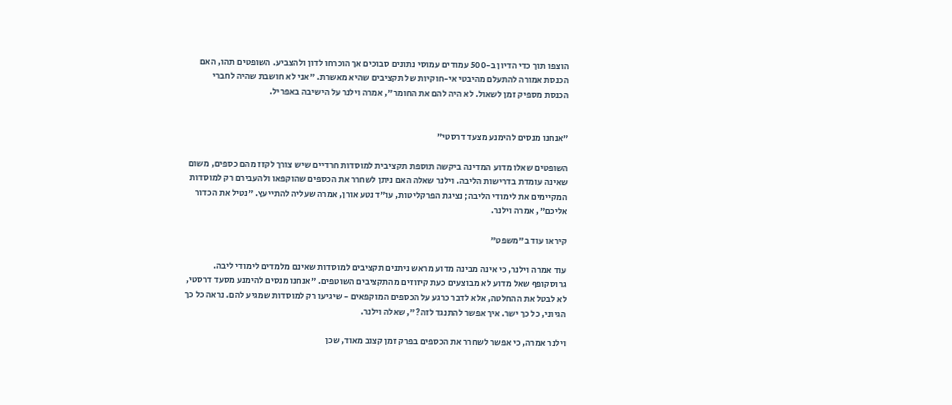הוצפו תוך כדי הדיון ב-500 עמודים עמוסי נתונים סבוכים אך הוכרחו לדון ולהצביע. השופטים תהו, האם הכנסת אמורה להתעלם מהיבטי אי-חוקיות של תקציבים שהיא מאשרת. "אני לא חושבת שהיה לחברי הכנסת מספיק זמן לשאול. לא היה להם את החומר", אמרה וילנר על הישיבה באפריל.


"אנחנו מנסים להימנע מצעד דרסטי"

השופטים שאלו מדוע המדינה ביקשה תוספת תקציבית למוסדות חרדיים שיש צורך לקזז מהם כספים, משום שאינה עומדת בדרישות הליבה. וילנר שאלה האם ניתן לשחרר את הכספים שהוקפאו ולהעבירם רק למוסדות המקיימים את לימודי הליבה; נציגת הפרקליטות, עו"ד נטע אורן, אמרה שעליה להתייעץ. "נטיל את הכדור אליכם", אמרה וילנר.

קיראו עוד ב"משפט"

עוד אמרה וילנר, כי אינה מבינה מדוע מראש ניתנים תקציבים למוסדות שאינם מלמדים לימודי ליבה. גרוסקופף שאל מדוע לא מבוצעים כעת קיזוזים מהתקציבים השוטפים. "אנחנו מנסים להימנע מסעד דרסטי, לא לבטל את ההחלטה, אלא לדבר כרגע על הכספים המוקפאים - שיגיעו רק למוסדות שמגיע להם. נראה כל כך הגיוני, כל כך ישר. איך אפשר להתנגד לזה?", שאלה וילנר.

וילנר אמרה, כי אפשר לשחרר את הכספים בפרק זמן קצוב מאוד, שכן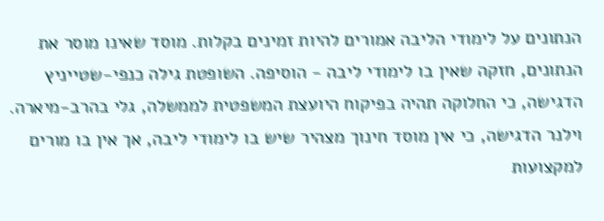הנתונים על לימודי הליבה אמורים להיות זמינים בקלות. מוסד שאינו מוסר את הנתונים, חזקה שאין בו לימודי ליבה - הוסיפה. השופטת גילה כנפי-שטייניץ הדגישה, כי החלוקה תהיה בפיקוח היועצת המשפטית לממשלה, גלי בהרב-מיארה. וילנר הדגישה, כי אין מוסד חינוך מצהיר שיש בו לימודי ליבה, אך אין בו מורים למקצועות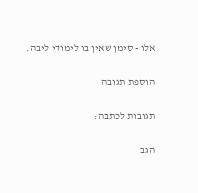אלו - סימן שאין בו לימודי ליבה.

הוספת תגובה

תגובות לכתבה:

הגב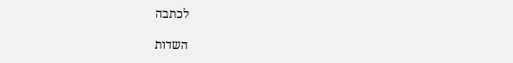לכתבה

השדות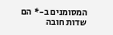המסומנים ב-* הם שדות חובה